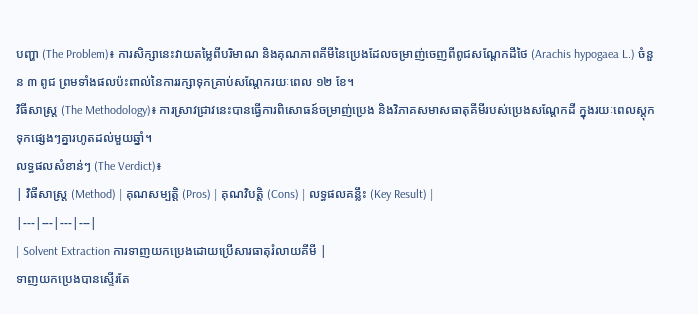បញ្ហា (The Problem)៖ ការសិក្សានេះវាយតម្លៃពីបរិមាណ និងគុណភាពគីមីនៃប្រេងដែលចម្រាញ់ចេញពីពូជសណ្តែកដីថៃ (Arachis hypogaea L.) ចំនួន ៣ ពូជ ព្រមទាំងផលប៉ះពាល់នៃការរក្សាទុកគ្រាប់សណ្តែករយៈពេល ១២ ខែ។
វិធីសាស្ត្រ (The Methodology)៖ ការស្រាវជ្រាវនេះបានធ្វើការពិសោធន៍ចម្រាញ់ប្រេង និងវិភាគសមាសធាតុគីមីរបស់ប្រេងសណ្តែកដី ក្នុងរយៈពេលស្តុកទុកផ្សេងៗគ្នារហូតដល់មួយឆ្នាំ។
លទ្ធផលសំខាន់ៗ (The Verdict)៖
| វិធីសាស្ត្រ (Method) | គុណសម្បត្តិ (Pros) | គុណវិបត្តិ (Cons) | លទ្ធផលគន្លឹះ (Key Result) |
|---|---|---|---|
| Solvent Extraction ការទាញយកប្រេងដោយប្រើសារធាតុរំលាយគីមី |
ទាញយកប្រេងបានស្ទើរតែ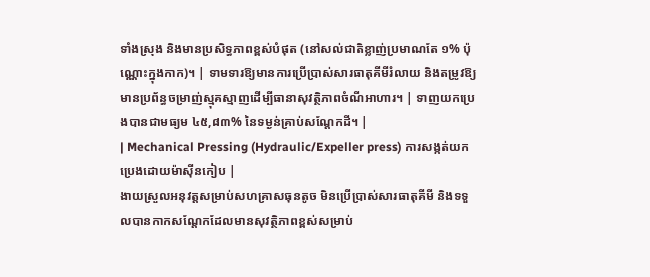ទាំងស្រុង និងមានប្រសិទ្ធភាពខ្ពស់បំផុត (នៅសល់ជាតិខ្លាញ់ប្រមាណតែ ១% ប៉ុណ្ណោះក្នុងកាក)។ | ទាមទារឱ្យមានការប្រើប្រាស់សារធាតុគីមីរំលាយ និងតម្រូវឱ្យមានប្រព័ន្ធចម្រាញ់ស្មុគស្មាញដើម្បីធានាសុវត្ថិភាពចំណីអាហារ។ | ទាញយកប្រេងបានជាមធ្យម ៤៥,៨៣% នៃទម្ងន់គ្រាប់សណ្តែកដី។ |
| Mechanical Pressing (Hydraulic/Expeller press) ការសង្កត់យកប្រេងដោយម៉ាស៊ីនកៀប |
ងាយស្រួលអនុវត្តសម្រាប់សហគ្រាសធុនតូច មិនប្រើប្រាស់សារធាតុគីមី និងទទួលបានកាកសណ្តែកដែលមានសុវត្ថិភាពខ្ពស់សម្រាប់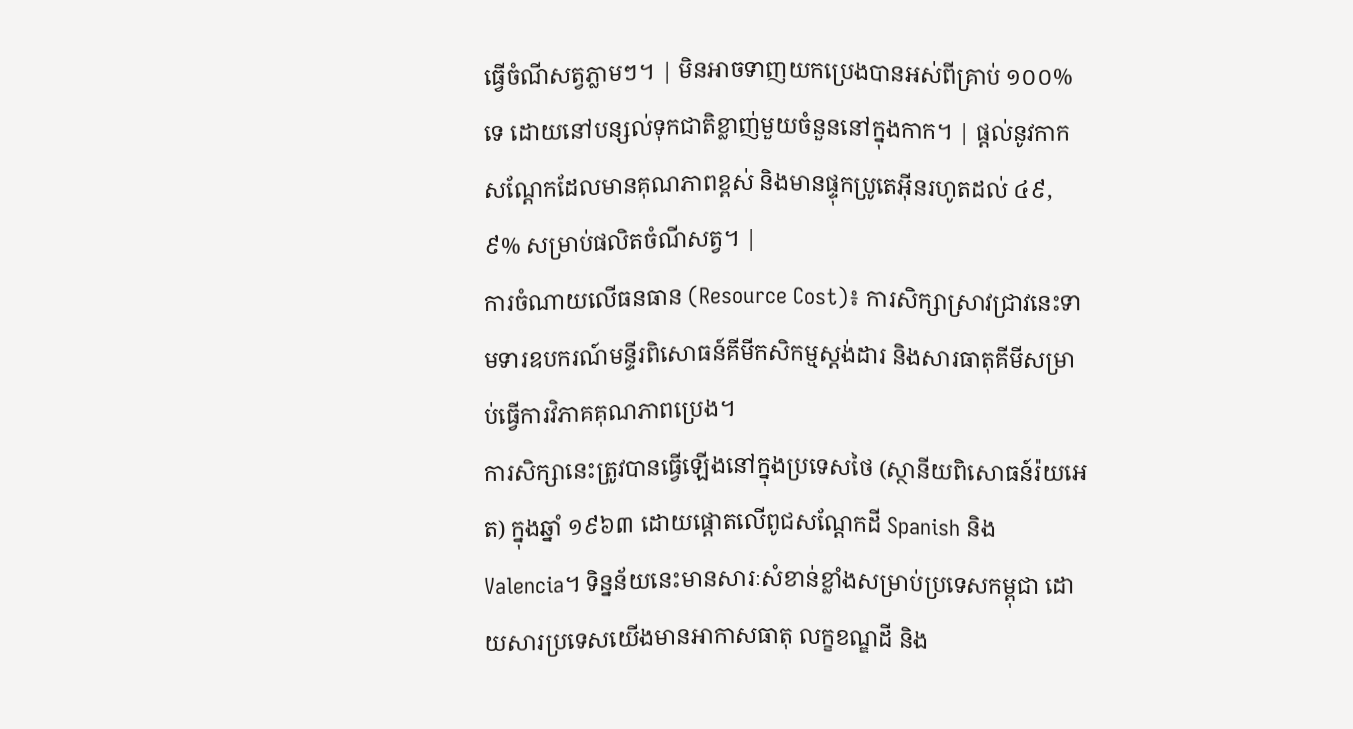ធ្វើចំណីសត្វភ្លាមៗ។ | មិនអាចទាញយកប្រេងបានអស់ពីគ្រាប់ ១០០% ទេ ដោយនៅបន្សល់ទុកជាតិខ្លាញ់មួយចំនួននៅក្នុងកាក។ | ផ្តល់នូវកាកសណ្តែកដែលមានគុណភាពខ្ពស់ និងមានផ្ទុកប្រូតេអ៊ីនរហូតដល់ ៤៩,៩% សម្រាប់ផលិតចំណីសត្វ។ |
ការចំណាយលើធនធាន (Resource Cost)៖ ការសិក្សាស្រាវជ្រាវនេះទាមទារឧបករណ៍មន្ទីរពិសោធន៍គីមីកសិកម្មស្តង់ដារ និងសារធាតុគីមីសម្រាប់ធ្វើការវិភាគគុណភាពប្រេង។
ការសិក្សានេះត្រូវបានធ្វើឡើងនៅក្នុងប្រទេសថៃ (ស្ថានីយពិសោធន៍រ៉យអេត) ក្នុងឆ្នាំ ១៩៦៣ ដោយផ្តោតលើពូជសណ្តែកដី Spanish និង Valencia។ ទិន្នន័យនេះមានសារៈសំខាន់ខ្លាំងសម្រាប់ប្រទេសកម្ពុជា ដោយសារប្រទេសយើងមានអាកាសធាតុ លក្ខខណ្ឌដី និង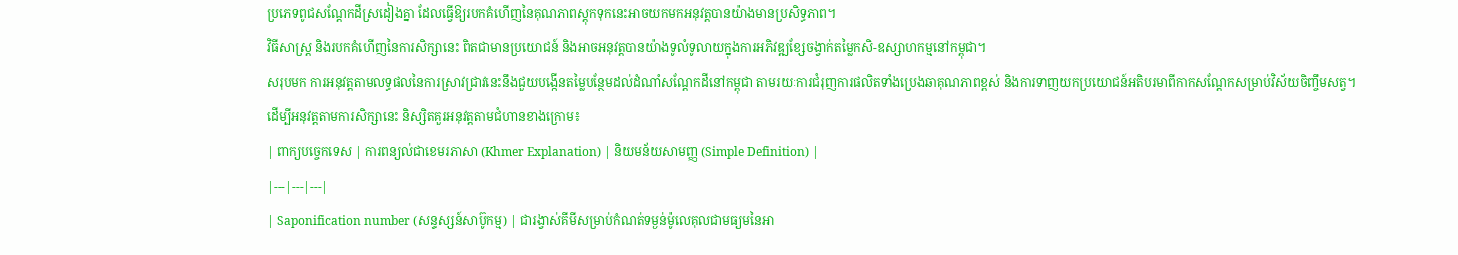ប្រភេទពូជសណ្តែកដីស្រដៀងគ្នា ដែលធ្វើឱ្យរបកគំហើញនៃគុណភាពស្តុកទុកនេះអាចយកមកអនុវត្តបានយ៉ាងមានប្រសិទ្ធភាព។
វិធីសាស្ត្រ និងរបកគំហើញនៃការសិក្សានេះ ពិតជាមានប្រយោជន៍ និងអាចអនុវត្តបានយ៉ាងទូលំទូលាយក្នុងការអភិវឌ្ឍខ្សែចង្វាក់តម្លៃកសិ-ឧស្សាហកម្មនៅកម្ពុជា។
សរុបមក ការអនុវត្តតាមលទ្ធផលនៃការស្រាវជ្រាវនេះនឹងជួយបង្កើនតម្លៃបន្ថែមដល់ដំណាំសណ្តែកដីនៅកម្ពុជា តាមរយៈការជំរុញការផលិតទាំងប្រេងឆាគុណភាពខ្ពស់ និងការទាញយកប្រយោជន៍អតិបរមាពីកាកសណ្តែកសម្រាប់វិស័យចិញ្ចឹមសត្វ។
ដើម្បីអនុវត្តតាមការសិក្សានេះ និស្សិតគួរអនុវត្តតាមជំហានខាងក្រោម៖
| ពាក្យបច្ចេកទេស | ការពន្យល់ជាខេមរភាសា (Khmer Explanation) | និយមន័យសាមញ្ញ (Simple Definition) |
|---|---|---|
| Saponification number (សន្ទស្សន៍សាប៊ូកម្ម) | ជារង្វាស់គីមីសម្រាប់កំណត់ទម្ងន់ម៉ូលេគុលជាមធ្យមនៃអា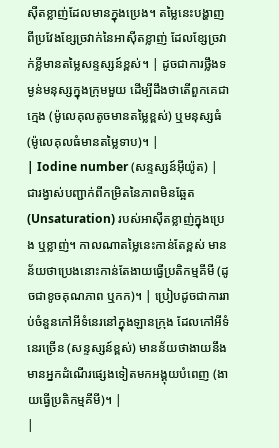ស៊ីតខ្លាញ់ដែលមានក្នុងប្រេង។ តម្លៃនេះបង្ហាញពីប្រវែងខ្សែច្រវាក់នៃអាស៊ីតខ្លាញ់ ដែលខ្សែច្រវាក់ខ្លីមានតម្លៃសន្ទស្សន៍ខ្ពស់។ | ដូចជាការថ្លឹងទម្ងន់មនុស្សក្នុងក្រុមមួយ ដើម្បីដឹងថាតើពួកគេជាក្មេង (ម៉ូលេគុលតូចមានតម្លៃខ្ពស់) ឬមនុស្សធំ (ម៉ូលេគុលធំមានតម្លៃទាប)។ |
| Iodine number (សន្ទស្សន៍អ៊ីយ៉ូត) | ជារង្វាស់បញ្ជាក់ពីកម្រិតនៃភាពមិនឆ្អែត (Unsaturation) របស់អាស៊ីតខ្លាញ់ក្នុងប្រេង ឬខ្លាញ់។ កាលណាតម្លៃនេះកាន់តែខ្ពស់ មានន័យថាប្រេងនោះកាន់តែងាយធ្វើប្រតិកម្មគីមី (ដូចជាខូចគុណភាព ឬកក)។ | ប្រៀបដូចជាការរាប់ចំនួនកៅអីទំនេរនៅក្នុងឡានក្រុង ដែលកៅអីទំនេរច្រើន (សន្ទស្សន៍ខ្ពស់) មានន័យថាងាយនឹងមានអ្នកដំណើរផ្សេងទៀតមកអង្គុយបំពេញ (ងាយធ្វើប្រតិកម្មគីមី)។ |
|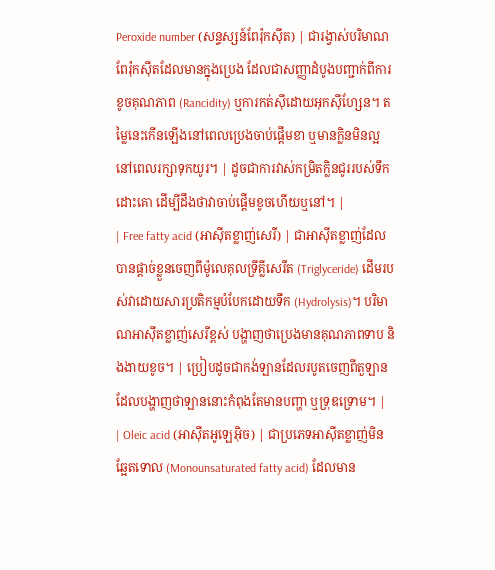Peroxide number (សន្ទស្សន៍ពែរ៉ុកស៊ីត) | ជារង្វាស់បរិមាណពែរ៉ុកស៊ីតដែលមានក្នុងប្រេង ដែលជាសញ្ញាដំបូងបញ្ជាក់ពីការខូចគុណភាព (Rancidity) ឬការកត់សុីដោយអុកស៊ីហ្សែន។ តម្លៃនេះកើនឡើងនៅពេលប្រេងចាប់ផ្តើមខា ឬមានក្លិនមិនល្អនៅពេលរក្សាទុកយូរ។ | ដូចជាការវាស់កម្រិតក្លិនជូររបស់ទឹកដោះគោ ដើម្បីដឹងថាវាចាប់ផ្តើមខូចហើយឬនៅ។ |
| Free fatty acid (អាស៊ីតខ្លាញ់សេរី) | ជាអាស៊ីតខ្លាញ់ដែលបានផ្តាច់ខ្លួនចេញពីម៉ូលេគុលទ្រីគ្លីសេរីត (Triglyceride) ដើមរបស់វាដោយសារប្រតិកម្មបំបែកដោយទឹក (Hydrolysis)។ បរិមាណអាស៊ីតខ្លាញ់សេរីខ្ពស់ បង្ហាញថាប្រេងមានគុណភាពទាប និងងាយខូច។ | ប្រៀបដូចជាកង់ឡានដែលរបូតចេញពីតួឡាន ដែលបង្ហាញថាឡាននោះកំពុងតែមានបញ្ហា ឬទ្រុឌទ្រោម។ |
| Oleic acid (អាស៊ីតអូឡេអ៊ិច) | ជាប្រភេទអាស៊ីតខ្លាញ់មិនឆ្អែតទោល (Monounsaturated fatty acid) ដែលមាន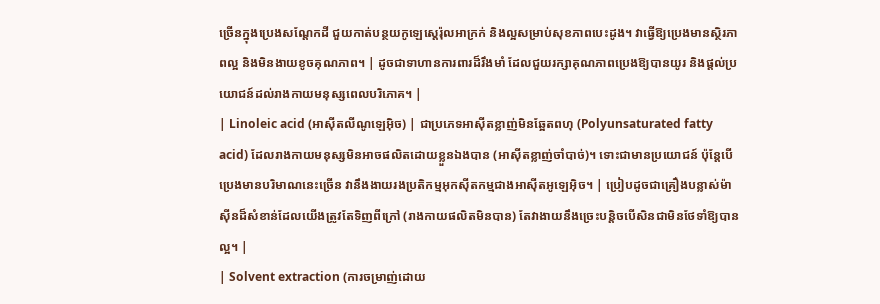ច្រើនក្នុងប្រេងសណ្តែកដី ជួយកាត់បន្ថយកូឡេស្តេរ៉ុលអាក្រក់ និងល្អសម្រាប់សុខភាពបេះដូង។ វាធ្វើឱ្យប្រេងមានស្ថិរភាពល្អ និងមិនងាយខូចគុណភាព។ | ដូចជាទាហានការពារដ៏រឹងមាំ ដែលជួយរក្សាគុណភាពប្រេងឱ្យបានយូរ និងផ្តល់ប្រយោជន៍ដល់រាងកាយមនុស្សពេលបរិភោគ។ |
| Linoleic acid (អាស៊ីតលីណូឡេអ៊ិច) | ជាប្រភេទអាស៊ីតខ្លាញ់មិនឆ្អែតពហុ (Polyunsaturated fatty acid) ដែលរាងកាយមនុស្សមិនអាចផលិតដោយខ្លួនឯងបាន (អាស៊ីតខ្លាញ់ចាំបាច់)។ ទោះជាមានប្រយោជន៍ ប៉ុន្តែបើប្រេងមានបរិមាណនេះច្រើន វានឹងងាយរងប្រតិកម្មអុកស៊ីតកម្មជាងអាស៊ីតអូឡេអ៊ិច។ | ប្រៀបដូចជាគ្រឿងបន្លាស់ម៉ាស៊ីនដ៏សំខាន់ដែលយើងត្រូវតែទិញពីក្រៅ (រាងកាយផលិតមិនបាន) តែវាងាយនឹងច្រេះបន្តិចបើសិនជាមិនថែទាំឱ្យបានល្អ។ |
| Solvent extraction (ការចម្រាញ់ដោយ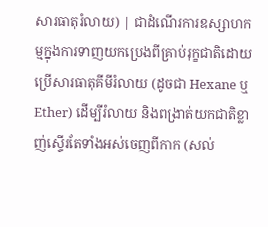សារធាតុរំលាយ) | ជាដំណើរការឧស្សាហកម្មក្នុងការទាញយកប្រេងពីគ្រាប់រុក្ខជាតិដោយប្រើសារធាតុគីមីរំលាយ (ដូចជា Hexane ឬ Ether) ដើម្បីរំលាយ និងពង្រាត់យកជាតិខ្លាញ់ស្ទើរតែទាំងអស់ចេញពីកាក (សល់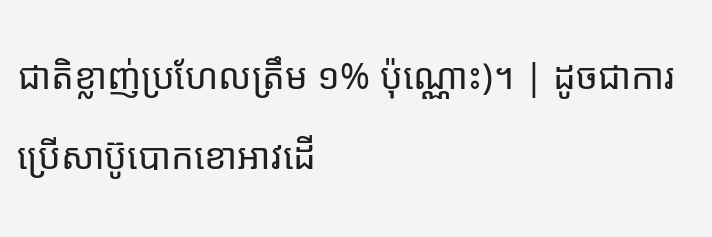ជាតិខ្លាញ់ប្រហែលត្រឹម ១% ប៉ុណ្ណោះ)។ | ដូចជាការប្រើសាប៊ូបោកខោអាវដើ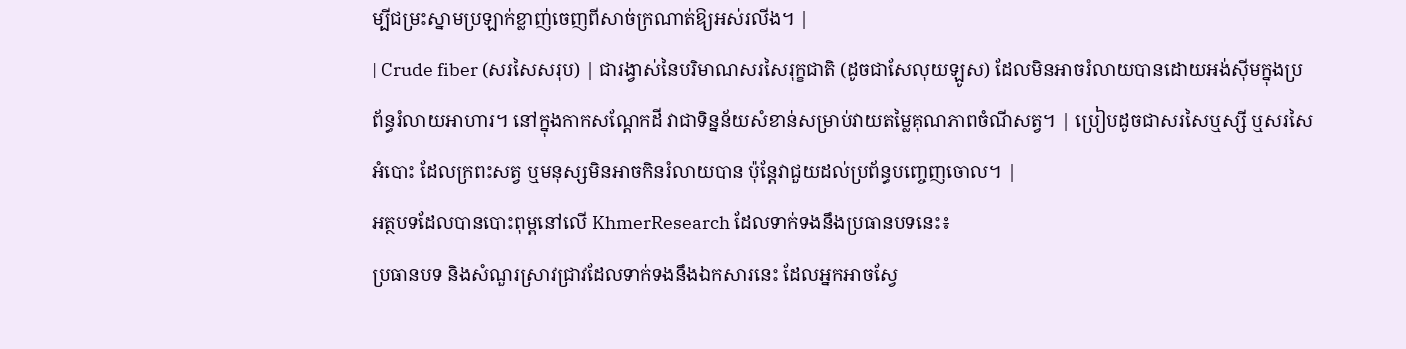ម្បីជម្រះស្នាមប្រឡាក់ខ្លាញ់ចេញពីសាច់ក្រណាត់ឱ្យអស់រលីង។ |
| Crude fiber (សរសៃសរុប) | ជារង្វាស់នៃបរិមាណសរសៃរុក្ខជាតិ (ដូចជាសែលុយឡូស) ដែលមិនអាចរំលាយបានដោយអង់ស៊ីមក្នុងប្រព័ន្ធរំលាយអាហារ។ នៅក្នុងកាកសណ្តែកដី វាជាទិន្នន័យសំខាន់សម្រាប់វាយតម្លៃគុណភាពចំណីសត្វ។ | ប្រៀបដូចជាសរសៃឬស្សី ឬសរសៃអំបោះ ដែលក្រពះសត្វ ឬមនុស្សមិនអាចកិនរំលាយបាន ប៉ុន្តែវាជួយដល់ប្រព័ន្ធបញ្ចេញចោល។ |
អត្ថបទដែលបានបោះពុម្ពនៅលើ KhmerResearch ដែលទាក់ទងនឹងប្រធានបទនេះ៖
ប្រធានបទ និងសំណួរស្រាវជ្រាវដែលទាក់ទងនឹងឯកសារនេះ ដែលអ្នកអាចស្វែ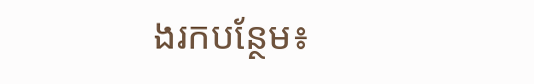ងរកបន្ថែម៖